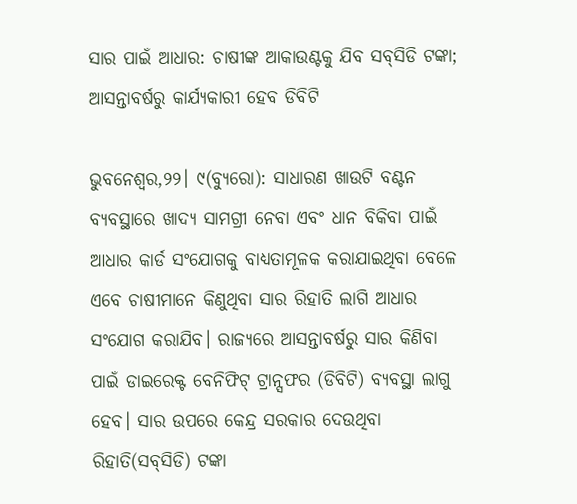ସାର ପାଇଁ ଆଧାର: ଚାଷୀଙ୍କ ଆକାଉଣ୍ଟକୁ ଯିବ ସବ୍‌ସିଡି ଟଙ୍କା; ଆସନ୍ତାବର୍ଷରୁ କାର୍ଯ୍ୟକାରୀ ହେବ ଡିବିଟି

ଭୁବନେଶ୍ୱର,୨୨। ୯(ବ୍ୟୁରୋ): ସାଧାରଣ ଖାଉଟି ବଣ୍ଟନ ବ୍ୟବସ୍ଥାରେ ଖାଦ୍ୟ ସାମଗ୍ରୀ ନେବା ଏବଂ ଧାନ ବିକିବା ପାଇଁ ଆଧାର କାର୍ଡ ସଂଯୋଗକୁ ବାଧ୍ୟତାମୂଳକ କରାଯାଇଥିବା ବେଳେ ଏବେ ଚାଷୀମାନେ କିଣୁଥିବା ସାର ରିହାତି ଲାଗି ଆଧାର ସଂଯୋଗ କରାଯିବ। ରାଜ୍ୟରେ ଆସନ୍ତାବର୍ଷରୁ ସାର କିଣିବା ପାଇଁ ଡାଇରେକ୍ଟ ବେନିଫିଟ୍‌ ଟ୍ରାନ୍ସଫର (ଡିବିଟି) ବ୍ୟବସ୍ଥା ଲାଗୁ ହେବ। ସାର ଉପରେ କେନ୍ଦ୍ର ସରକାର ଦେଉଥିବା ରିହାତି(ସବ୍‌ସିଡି) ଟଙ୍କା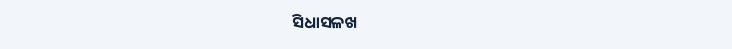ସିଧାସଳଖ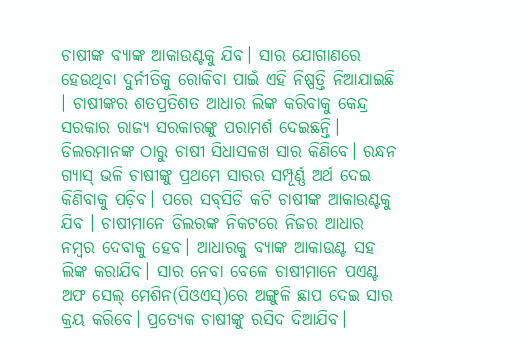ଚାଷୀଙ୍କ ବ୍ୟାଙ୍କ ଆକାଉଣ୍ଟକୁ ଯିବ। ସାର ଯୋଗାଣରେ ହେଉଥିବା ଦୁର୍ନୀତିକୁ ରୋକିବା ପାଇଁ ଏହି ନିଷ୍ପତ୍ତି ନିଆଯାଇଛି । ଚାଷୀଙ୍କର ଶତପ୍ରତିଶତ ଆଧାର ଲିଙ୍କ କରିବାକୁ କେନ୍ଦ୍ର ସରକାର ରାଜ୍ୟ ସରକାରଙ୍କୁ ପରାମର୍ଶ ଦେଇଛନ୍ତି। ଡିଲରମାନଙ୍କ ଠାରୁ ଚାଷୀ ସିଧାସଳଖ ସାର କିଣିବେ। ରନ୍ଧନ ଗ୍ୟାସ୍‌ ଭଳି ଚାଷୀଙ୍କୁ ପ୍ରଥମେ ସାରର ସମ୍ପୂର୍ଣ୍ଣ ଅର୍ଥ ଦେଇ କିଣିବାକୁ ପଡ଼ିବ। ପରେ ସବ୍‌ସିଡି କଟି ଚାଷୀଙ୍କ ଆକାଉଣ୍ଟକୁ ଯିବ । ଚାଷୀମାନେ ଡିଲରଙ୍କ ନିକଟରେ ନିଜର ଆଧାର ନମ୍ବର ଦେବାକୁ ହେବ। ଆଧାରକୁ ବ୍ୟାଙ୍କ ଆକାଉଣ୍ଟ ସହ ଲିଙ୍କ କରାଯିବ। ସାର ନେବା ବେଳେ ଚାଷୀମାନେ ପଏଣ୍ଟ ଅଫ ସେଲ୍‌ ମେଶିନ(ପିଓଏସ୍‌)ରେ ଅଙ୍ଗୁଳି ଛାପ ଦେଇ ସାର କ୍ରୟ କରିବେ। ପ୍ରତ୍ୟେକ ଚାଷୀଙ୍କୁ ରସିଦ ଦିଆଯିବ।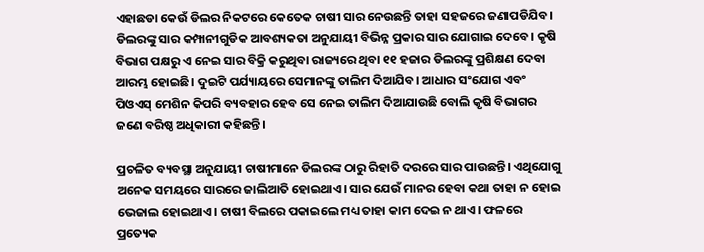ଏହାଛଡା କେଉଁ ଡିଲର ନିକଟରେ କେତେକ ଚାଷୀ ସାର ନେଉଛନ୍ତି ତାହା ସହଜରେ ଜଣାପଡିଯିବ। ଡିଲରଙ୍କୁ ସାର କମ୍ପାନୀଗୁଡିକ ଆବଶ୍ୟକତା ଅନୁଯାୟୀ ବିଭିନ୍ନ ପ୍ରକାର ସାର ଯୋଗାଇ ଦେବେ। କୃଷି ବିଭାଗ ପକ୍ଷରୁ ଏ ନେଇ ସାର ବିକ୍ରି କରୁଥିବା ରାଜ୍ୟରେ ଥିବା ୧୧ ହଜାର ଡିଲରଙ୍କୁ ପ୍ରଶିକ୍ଷଣ ଦେବା ଆରମ୍ଭ ହୋଇଛି। ଦୁଇଟି ପର୍ଯ୍ୟାୟରେ ସେମାନଙ୍କୁ ତାଲିମ ଦିଆଯିବ। ଆଧାର ସଂଯୋଗ ଏବଂ ପିଓଏସ୍‌ ମେଶିନ କିପରି ବ୍ୟବହାର ହେବ ସେ ନେଇ ତାଲିମ ଦିଆଯାଉଛି ବୋଲି କୃଷି ବିଭାଗର ଜଣେ ବରିଷ୍ଠ ଅଧିକାରୀ କହିଛନ୍ତି।

ପ୍ରଚଳିତ ବ୍ୟବସ୍ଥା ଅନୁଯାୟୀ ଚାଷୀମାନେ ଡିଲରଙ୍କ ଠାରୁ ରିହାତି ଦରରେ ସାର ପାଉଛନ୍ତି। ଏଥିଯୋଗୁ ଅନେକ ସମୟରେ ସାରରେ ଜାଲିଆତି ହୋଇଥାଏ। ସାର ଯେଉଁ ମାନର ହେବା କଥା ତାହା ନ ହୋଇ ଭେଜାଲ ହୋଇଥାଏ। ଚାଷୀ ବିଲରେ ପକାଇଲେ ମଧ୍ୟ ତାହା କାମ ଦେଇ ନ ଥାଏ। ଫଳରେ ପ୍ରତ୍ୟେକ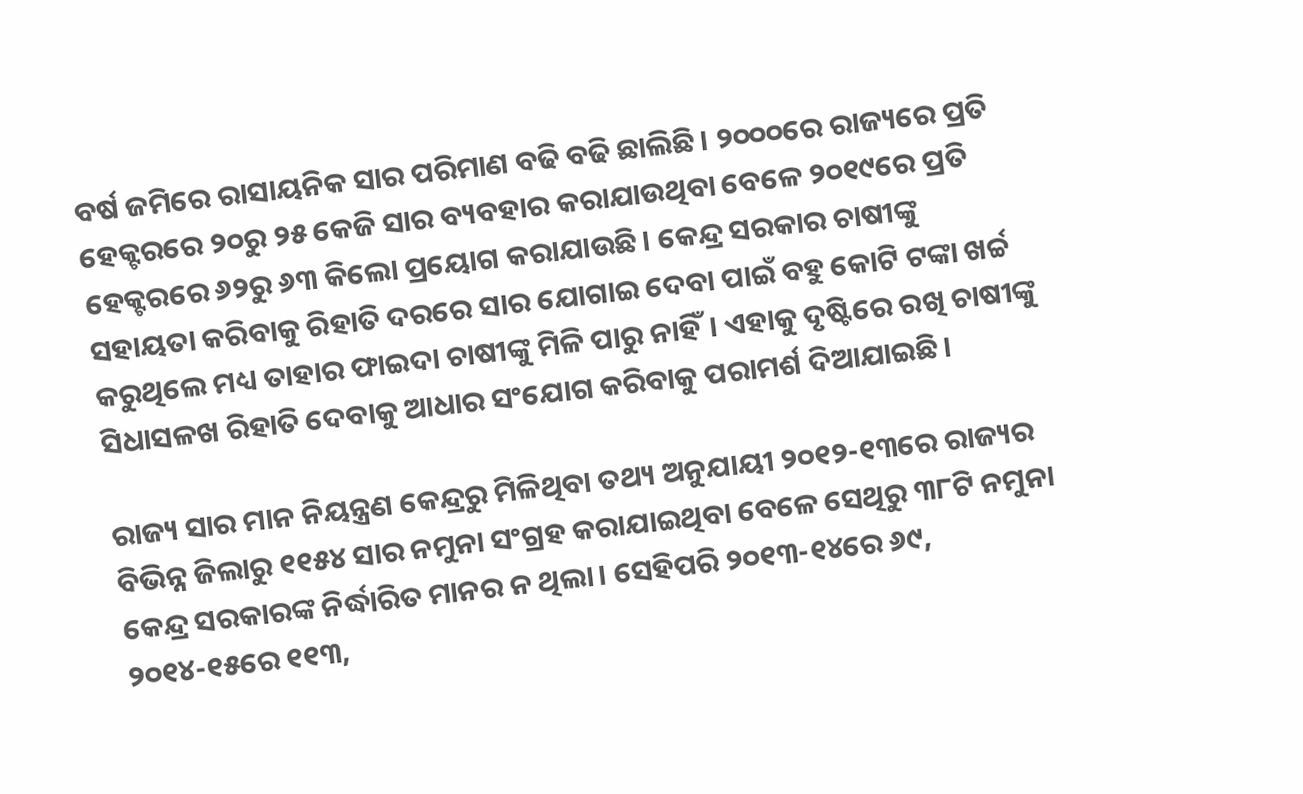ବର୍ଷ ଜମିରେ ରାସାୟନିକ ସାର ପରିମାଣ ବଢି ବଢି ଛାଲିଛି। ୨୦୦୦ରେ ରାଜ୍ୟରେ ପ୍ରତି ହେକ୍ଟରରେ ୨୦ରୁ ୨୫ କେଜି ସାର ବ୍ୟବହାର କରାଯାଉଥିବା ବେଳେ ୨୦୧୯ରେ ପ୍ରତି ହେକ୍ଟରରେ ୬୨ରୁ ୬୩ କିଲୋ ପ୍ରୟୋଗ କରାଯାଉଛି। କେନ୍ଦ୍ର ସରକାର ଚାଷୀଙ୍କୁ ସହାୟତା କରିବାକୁ ରିହାତି ଦରରେ ସାର ଯୋଗାଇ ଦେବା ପାଇଁ ବହୁ କୋଟି ଟଙ୍କା ଖର୍ଚ୍ଚ କରୁଥିଲେ ମଧ୍ୟ ତାହାର ଫାଇଦା ଚାଷୀଙ୍କୁ ମିଳି ପାରୁ ନାହିଁ। ଏହାକୁ ଦୃଷ୍ଟିରେ ରଖି ଚାଷୀଙ୍କୁ ସିଧାସଳଖ ରିହାତି ଦେବାକୁ ଆଧାର ସଂଯୋଗ କରିବାକୁ ପରାମର୍ଶ ଦିଆଯାଇଛି।

ରାଜ୍ୟ ସାର ମାନ ନିୟନ୍ତ୍ରଣ କେନ୍ଦ୍ରରୁ ମିଳିଥିବା ତଥ୍ୟ ଅନୁଯାୟୀ ୨୦୧୨-୧୩ରେ ରାଜ୍ୟର ବିଭିନ୍ନ ଜିଲାରୁ ୧୧୫୪ ସାର ନମୁନା ସଂଗ୍ରହ କରାଯାଇଥିବା ବେଳେ ସେଥିରୁ ୩୮ଟି ନମୁନା କେନ୍ଦ୍ର ସରକାରଙ୍କ ନିର୍ଦ୍ଧାରିତ ମାନର ନ ଥିଲା। ସେହିପରି ୨୦୧୩-୧୪ରେ ୬୯, ୨୦୧୪-୧୫ରେ ୧୧୩,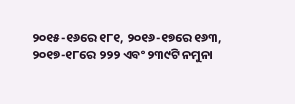୨୦୧୫-୧୬ରେ ୧୮୧, ୨୦୧୬-୧୭ରେ ୧୬୩, ୨୦୧୭-୧୮ରେ ୨୨୨ ଏବଂ ୨୩୯ଟି ନମୁନା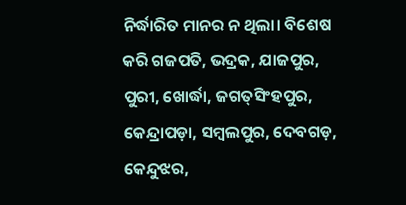ନିର୍ଦ୍ଧାରିତ ମାନର ନ ଥିଲା। ବିଶେଷ କରି ଗଜପତି, ଭଦ୍ରକ, ଯାଜପୁର, ପୁରୀ, ଖୋର୍ଦ୍ଧା, ଜଗତ୍‌ସିଂହପୁର, କେନ୍ଦ୍ରାପଡ଼ା, ସମ୍ବଲପୁର, ଦେବଗଡ଼, କେନ୍ଦୁଝର,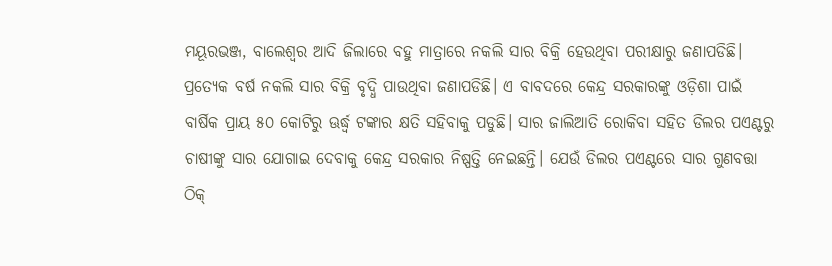ମୟୂରଭଞ୍ଜ, ବାଲେଶ୍ୱର ଆଦି ଜିଲାରେ ବହୁ ମାତ୍ରାରେ ନକଲି ସାର ବିକ୍ରି ହେଉଥିବା ପରୀକ୍ଷାରୁ ଜଣାପଡିଛି। ପ୍ରତ୍ୟେକ ବର୍ଷ ନକଲି ସାର ବିକ୍ରି ବୃଦ୍ଧି ପାଉଥିବା ଜଣାପଡିଛି। ଏ ବାବଦରେ କେନ୍ଦ୍ର ସରକାରଙ୍କୁ ଓଡ଼ିଶା ପାଇଁ ବାର୍ଷିକ ପ୍ରାୟ ୫୦ କୋଟିରୁ ଊର୍ଦ୍ଧ୍ୱ ଟଙ୍କାର କ୍ଷତି ସହିବାକୁ ପଡୁଛି। ସାର ଜାଲିଆତି ରୋକିବା ସହିତ ଡିଲର ପଏଣ୍ଟରୁ ଚାଷୀଙ୍କୁ ସାର ଯୋଗାଇ ଦେବାକୁ କେନ୍ଦ୍ର ସରକାର ନିଷ୍ପତ୍ତି ନେଇଛନ୍ତି। ଯେଉଁ ଡିଲର ପଏଣ୍ଟରେ ସାର ଗୁଣବତ୍ତା ଠିକ୍‌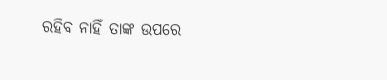ରହିବ ନାହିଁ ତାଙ୍କ ଉପରେ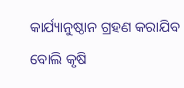କାର୍ଯ୍ୟାନୁଷ୍ଠାନ ଗ୍ରହଣ କରାଯିବ ବୋଲି କୃଷି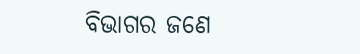ବିଭାଗର ଜଣେ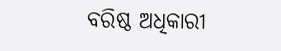ବରିଷ୍ଠ ଅଧିକାରୀ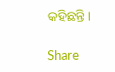କହିଛନ୍ତି।

Share